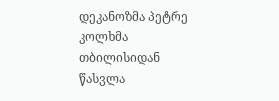დეკანოზმა პეტრე კოლხმა თბილისიდან წასვლა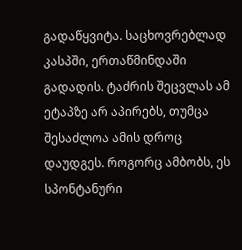გადაწყვიტა. საცხოვრებლად კასპში, ერთაწმინდაში გადადის. ტაძრის შეცვლას ამ ეტაპზე არ აპირებს, თუმცა შესაძლოა ამის დროც დაუდგეს. როგორც ამბობს, ეს სპონტანური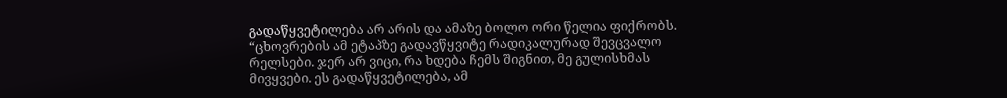გადაწყვეტილება არ არის და ამაზე ბოლო ორი წელია ფიქრობს.
“ცხოვრების ამ ეტაპზე გადავწყვიტე რადიკალურად შევცვალო რელსები. ჯერ არ ვიცი, რა ხდება ჩემს შიგნით, მე გულისხმას მივყვები. ეს გადაწყვეტილება, ამ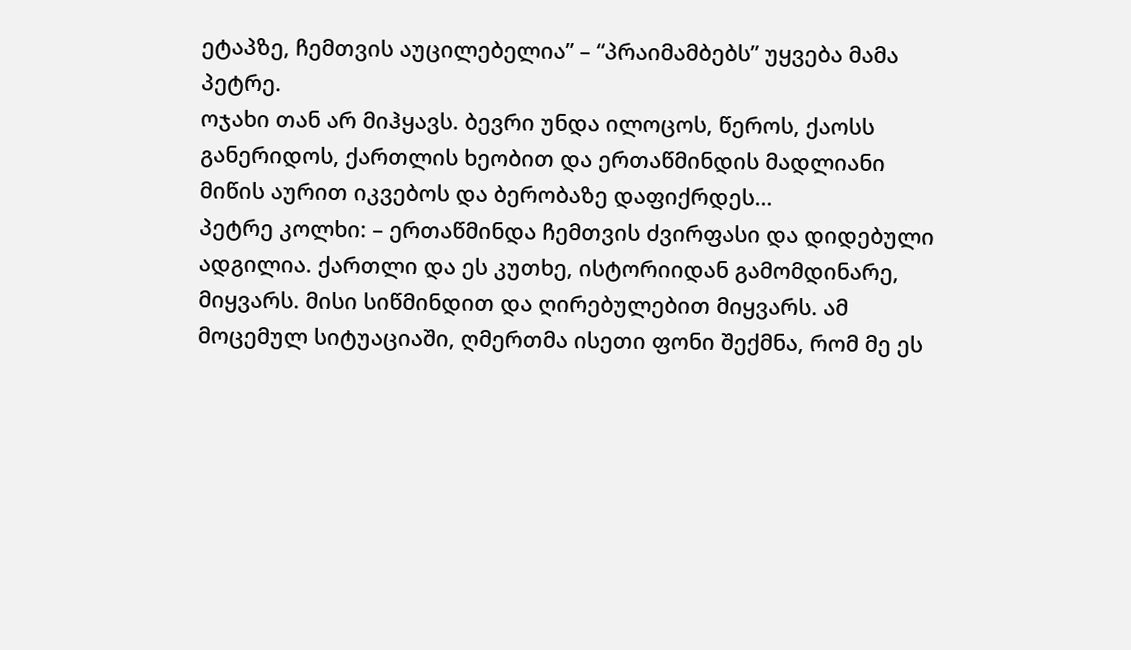ეტაპზე, ჩემთვის აუცილებელია” – “პრაიმამბებს” უყვება მამა პეტრე.
ოჯახი თან არ მიჰყავს. ბევრი უნდა ილოცოს, წეროს, ქაოსს განერიდოს, ქართლის ხეობით და ერთაწმინდის მადლიანი მიწის აურით იკვებოს და ბერობაზე დაფიქრდეს…
პეტრე კოლხი: – ერთაწმინდა ჩემთვის ძვირფასი და დიდებული ადგილია. ქართლი და ეს კუთხე, ისტორიიდან გამომდინარე, მიყვარს. მისი სიწმინდით და ღირებულებით მიყვარს. ამ მოცემულ სიტუაციაში, ღმერთმა ისეთი ფონი შექმნა, რომ მე ეს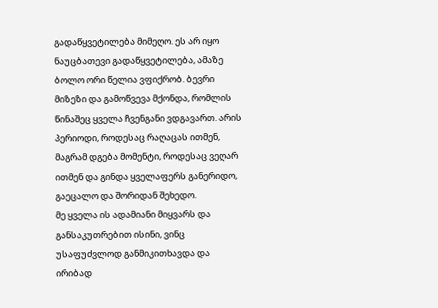გადაწყვეტილება მიმეღო. ეს არ იყო ნაუცბათევი გადაწყვეტილება, ამაზე ბოლო ორი წელია ვფიქრობ. ბევრი მიზეზი და გამოწვევა მქონდა, რომლის წინაშეც ყველა ჩვენგანი ვდგავართ. არის პერიოდი, როდესაც რაღაცას ითმენ, მაგრამ დგება მომენტი, როდესაც ვეღარ ითმენ და გინდა ყველაფერს განერიდო, გაეცალო და შორიდან შეხედო.
მე ყველა ის ადამიანი მიყვარს და განსაკუთრებით ისინი, ვინც უსაფუძვლოდ განმიკითხავდა და ირიბად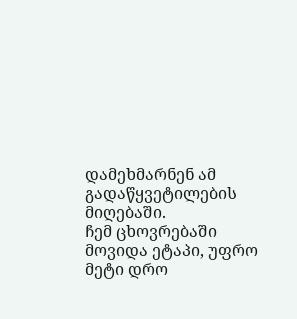დამეხმარნენ ამ გადაწყვეტილების მიღებაში.
ჩემ ცხოვრებაში მოვიდა ეტაპი, უფრო მეტი დრო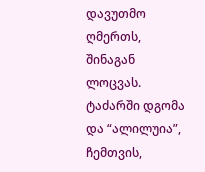დავუთმო ღმერთს, შინაგან ლოცვას. ტაძარში დგომა და “ალილუია”, ჩემთვის,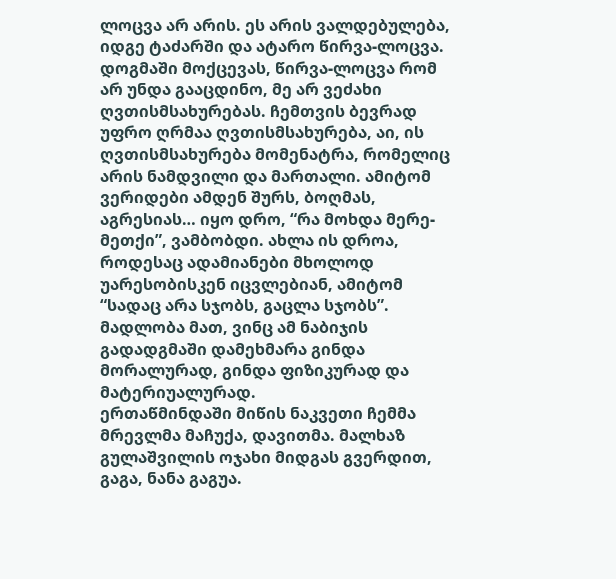ლოცვა არ არის. ეს არის ვალდებულება, იდგე ტაძარში და ატარო წირვა-ლოცვა. დოგმაში მოქცევას, წირვა-ლოცვა რომ არ უნდა გააცდინო, მე არ ვეძახი ღვთისმსახურებას. ჩემთვის ბევრად უფრო ღრმაა ღვთისმსახურება, აი, ის ღვთისმსახურება მომენატრა, რომელიც არის ნამდვილი და მართალი. ამიტომ ვერიდები ამდენ შურს, ბოღმას, აგრესიას… იყო დრო, “რა მოხდა მერე-მეთქი”, ვამბობდი. ახლა ის დროა, როდესაც ადამიანები მხოლოდ უარესობისკენ იცვლებიან, ამიტომ “სადაც არა სჯობს, გაცლა სჯობს”.
მადლობა მათ, ვინც ამ ნაბიჯის გადადგმაში დამეხმარა გინდა მორალურად, გინდა ფიზიკურად და მატერიუალურად.
ერთაწმინდაში მიწის ნაკვეთი ჩემმა მრევლმა მაჩუქა, დავითმა. მალხაზ გულაშვილის ოჯახი მიდგას გვერდით, გაგა, ნანა გაგუა.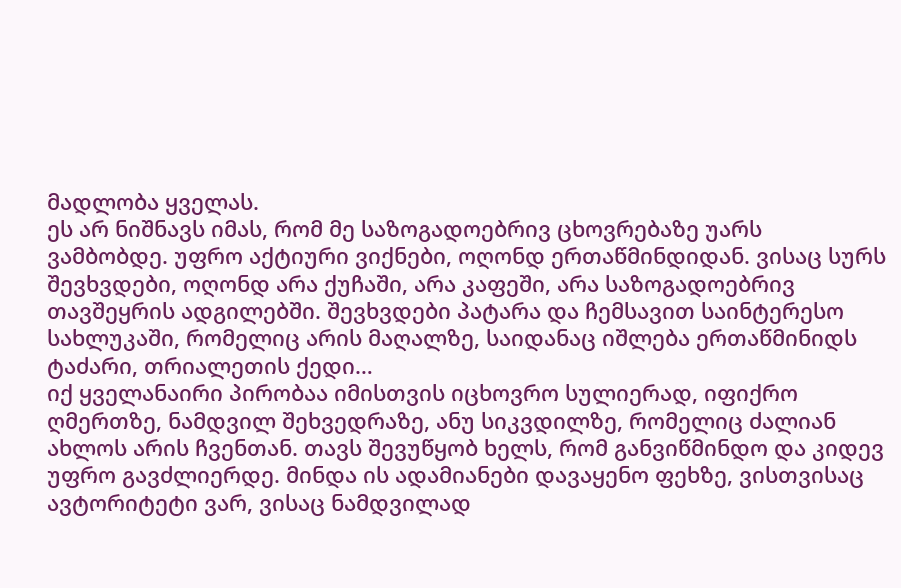მადლობა ყველას.
ეს არ ნიშნავს იმას, რომ მე საზოგადოებრივ ცხოვრებაზე უარს ვამბობდე. უფრო აქტიური ვიქნები, ოღონდ ერთაწმინდიდან. ვისაც სურს შევხვდები, ოღონდ არა ქუჩაში, არა კაფეში, არა საზოგადოებრივ თავშეყრის ადგილებში. შევხვდები პატარა და ჩემსავით საინტერესო სახლუკაში, რომელიც არის მაღალზე, საიდანაც იშლება ერთაწმინიდს ტაძარი, თრიალეთის ქედი…
იქ ყველანაირი პირობაა იმისთვის იცხოვრო სულიერად, იფიქრო ღმერთზე, ნამდვილ შეხვედრაზე, ანუ სიკვდილზე, რომელიც ძალიან ახლოს არის ჩვენთან. თავს შევუწყობ ხელს, რომ განვიწმინდო და კიდევ უფრო გავძლიერდე. მინდა ის ადამიანები დავაყენო ფეხზე, ვისთვისაც ავტორიტეტი ვარ, ვისაც ნამდვილად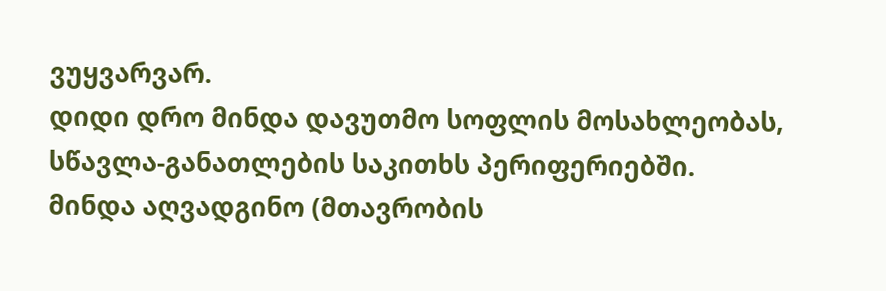ვუყვარვარ.
დიდი დრო მინდა დავუთმო სოფლის მოსახლეობას, სწავლა-განათლების საკითხს პერიფერიებში.
მინდა აღვადგინო (მთავრობის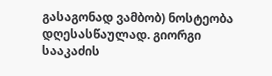გასაგონად ვამბობ) ნოსტეობა დღესასწაულად. გიორგი სააკაძის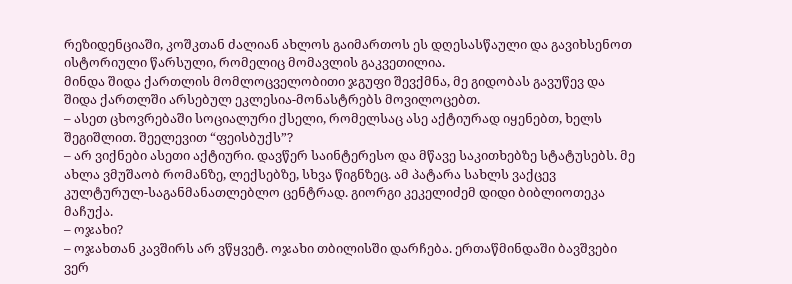რეზიდენციაში, კოშკთან ძალიან ახლოს გაიმართოს ეს დღესასწაული და გავიხსენოთ ისტორიული წარსული, რომელიც მომავლის გაკვეთილია.
მინდა შიდა ქართლის მომლოცველობითი ჯგუფი შევქმნა, მე გიდობას გავუწევ და შიდა ქართლში არსებულ ეკლესია-მონასტრებს მოვილოცებთ.
– ასეთ ცხოვრებაში სოციალური ქსელი, რომელსაც ასე აქტიურად იყენებთ, ხელს შეგიშლით. შეელევით “ფეისბუქს”?
– არ ვიქნები ასეთი აქტიური. დავწერ საინტერესო და მწავე საკითხებზე სტატუსებს. მე ახლა ვმუშაობ რომანზე, ლექსებზე, სხვა წიგნზეც. ამ პატარა სახლს ვაქცევ კულტურულ-საგანმანათლებლო ცენტრად. გიორგი კეკელიძემ დიდი ბიბლიოთეკა მაჩუქა.
– ოჯახი?
– ოჯახთან კავშირს არ ვწყვეტ. ოჯახი თბილისში დარჩება. ერთაწმინდაში ბავშვები ვერ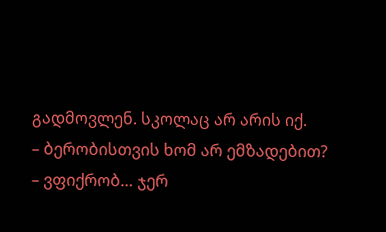გადმოვლენ. სკოლაც არ არის იქ.
– ბერობისთვის ხომ არ ემზადებით?
– ვფიქრობ… ჯერ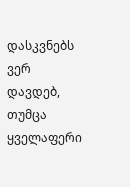დასკვნებს ვერ დავდებ, თუმცა ყველაფერი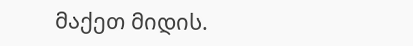მაქეთ მიდის.